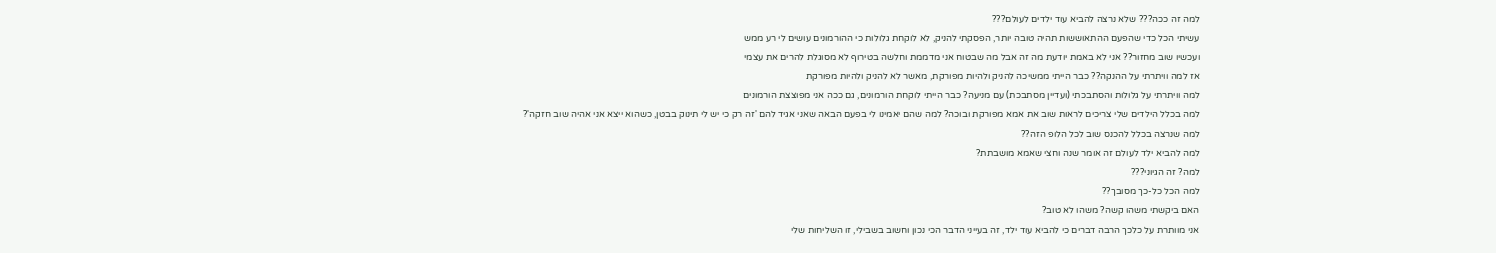למה זה ככה??? שלא נרצה להביא עוד ילדים לעולם???
עשיתי הכל כדי שהפעם ההתאוששות תהיה טובה יותר, הפסקתי להניק, לא לוקחת גלולות כי ההורמונים עושים לי רע ממש
ועכשיו שוב מחזור?? אני לא באמת יודעת מה זה אבל מה שבטוח אני מדממת וחלשה בטירוף לא מסוגלת להרים את עצמי
אז למה וויתרתי על ההנקה?? כבר הייתי ממשיכה להניק ולהיות מפורקת, מאשר לא להניק ולהיות מפורקת
למה וויתרתי על גלולות והסתבכתי (ועדיין מסתבכת) עם מניעה? כבר הייתי לוקחת הורמונים, גם ככה אני מפוצצת הורמונים
למה בכלל הילדים שלי צריכים לראות שוב את אמא מפורקת ובוכה? למה שהם יאמינו לי בפעם הבאה שאני אגיד להם 'זה רק כי יש לי תינוק בבטן, כשהוא ייצא אני אהיה שוב חזקה'?
למה שנרצה בכלל להכנס שוב לכל הלופ הזה??
למה להביא ילד לעולם זה אומר שנה וחצי שאמא מושבתת?
למה? זה הגיוני???
למה הכל כל-כך מסובך??
האם ביקשתי משהו קשה? משהו לא טוב?
אני מוותרת על כלכך הרבה דברים כי להביא עוד ילד, זה בעייני הדבר הכי נכון וחשוב בשבילי, זו השליחות שלי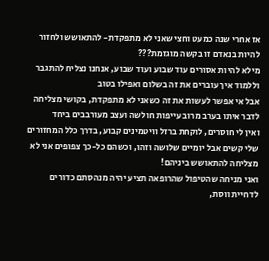אז אחרי שנה כמעט וחצי שאני לא מתפקדת- להתאושש ולחזור להיות בנאדם זו בקשה מוגזמת???
מילא להיות אסורים עוד שבוע ועוד שבוע, אנחנו נצליח להתגבר וללמוד איך עוברים את זה בשלום ואפילו בטוב
אבל אי אפשר לעשות את זה כשאני לא מתפקדת, בקושי מצליחה לדבר איתו בערב מרוב עייפות חולשה ועצב מעורבבים ביחד
ואין לי חוסרים, לוקחת ברזל וויטמינים קבוע, בדרך כלל המחזורים שלי קשים אבל יומיים שלושה וזהו, וכשהם כל-כך צפופים אני לא מצליחה להתאושש ביניהם!
ואני מניחה שהטיפול שהרופאה תציע יהיה מנהסתם כדורים לדחיית ווסת,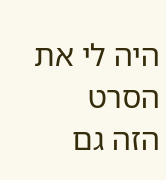היה לי את הסרט הזה גם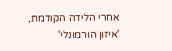אחרי הלידה הקודמת, 'איזון הורמונלי'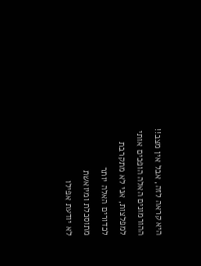היא קראה לזה, אבל אין מצב!! ההורמונים האלה הופכים אותי למפלצות, אני לא מתקרבת לכדורים האלה יותר
מתוסכלת ומיואשת
לא יודעת אפילו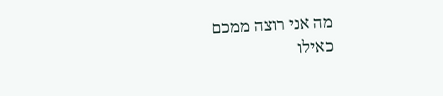מה אני רוצה ממכם
כאילו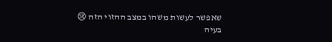שאפשר לעשות משהו במצב ההזוי הזה 😢
בעיה